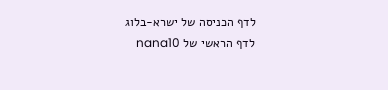לדף הכניסה של ישרא-בלוג
לדף הראשי של nana10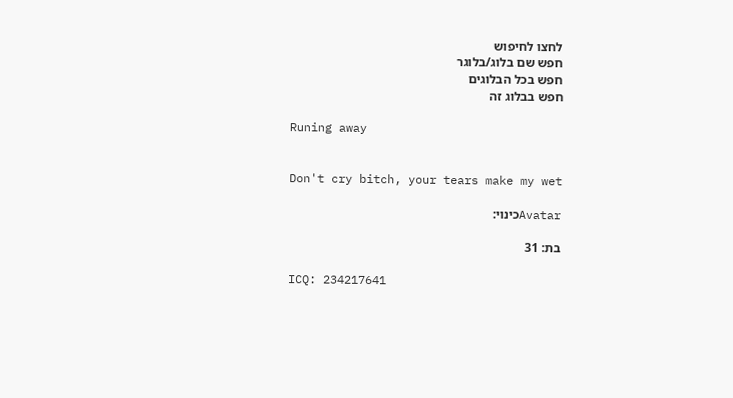לחצו לחיפוש
חפש שם בלוג/בלוגר
חפש בכל הבלוגים
חפש בבלוג זה

Runing away


Don't cry bitch, your tears make my wet

Avatarכינוי:

בת: 31

ICQ: 234217641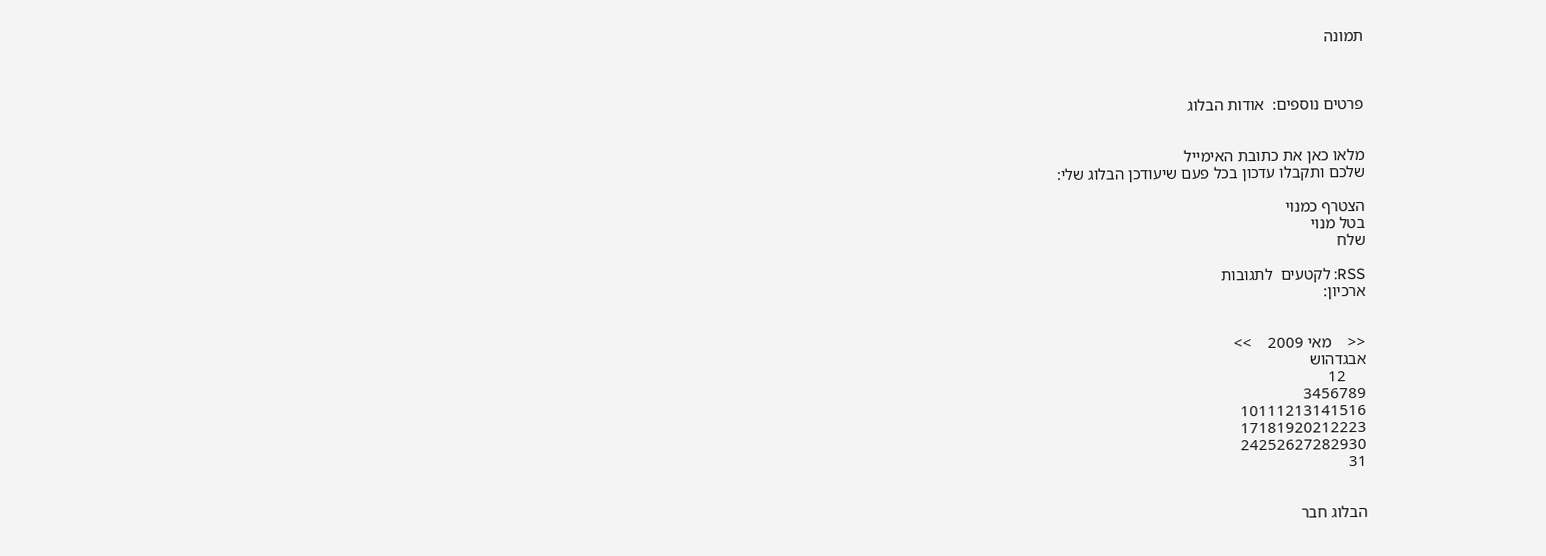תמונה



פרטים נוספים:  אודות הבלוג


מלאו כאן את כתובת האימייל
שלכם ותקבלו עדכון בכל פעם שיעודכן הבלוג שלי:

הצטרף כמנוי
בטל מנוי
שלח

RSS: לקטעים  לתגובות
ארכיון:


<<    מאי 2009    >>
אבגדהוש
     12
3456789
10111213141516
17181920212223
24252627282930
31


הבלוג חבר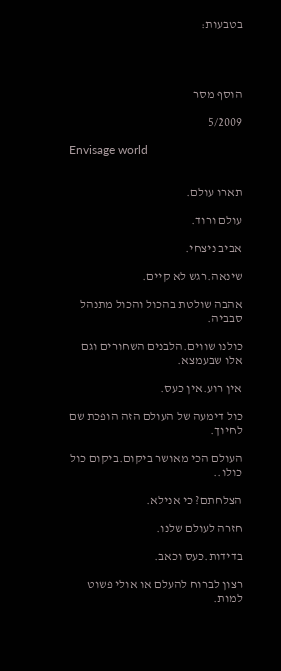בטבעות:




הוסף מסר

5/2009

Envisage world


תארו עולם.

עולם ורוד.

אביב ניצחי.

שינאה.רגש לא קיים.

אהבה שולטת בהכול והכול מתנהל סבביה.

כולנו שווים.הלבנים השחורים וגם אלו שבעמצא.

אין רוע.אין כעס.

כול דימעה של העולם הזה הופכת שם לחיוך.

העולם הכי מאושר ביקום.ביקום כול כולו..

הצלחתם? כי אנילא.

חזרה לעולם שלנו.

בדידות.כעס וכאב.

רצון לברוח להעלם או אולי פשוט למות.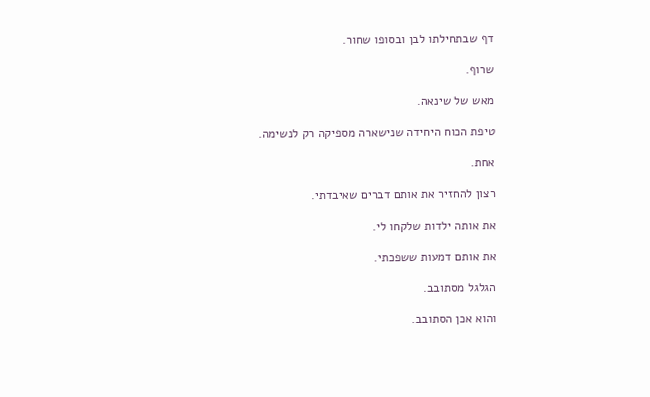דף שבתחילתו לבן ובסופו שחור.

שרוף.

מאש של שינאה.

טיפת הכוח היחידה שנישארה מספיקה רק לנשימה.

אחת.

רצון להחזיר את אותם דברים שאיבדתי.

את אותה ילדות שלקחו לי.

את אותם דמעות ששפכתי.

הגלגל מסתובב.

והוא אכן הסתובב.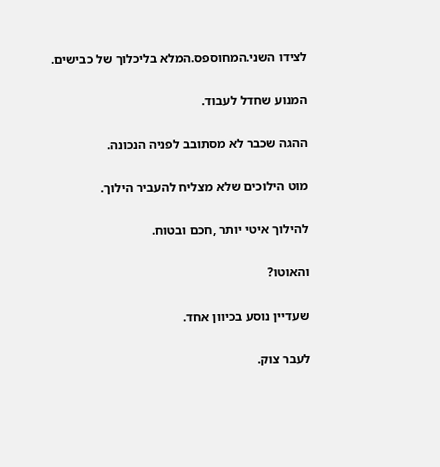לצידו השני.המחוספס.המלא בליכלוך של כבישים.

המנוע שחדל לעבוד.

ההגה שכבר לא מסתובב לפניה הנכונה.

מוט הילוכים שלא מצליח להעביר הילוך.

להילוך איטי יותר ,חכם ובטוח.

והאוטו?

שעדיין נוסע בכיוון אחד.

לעבר צוק.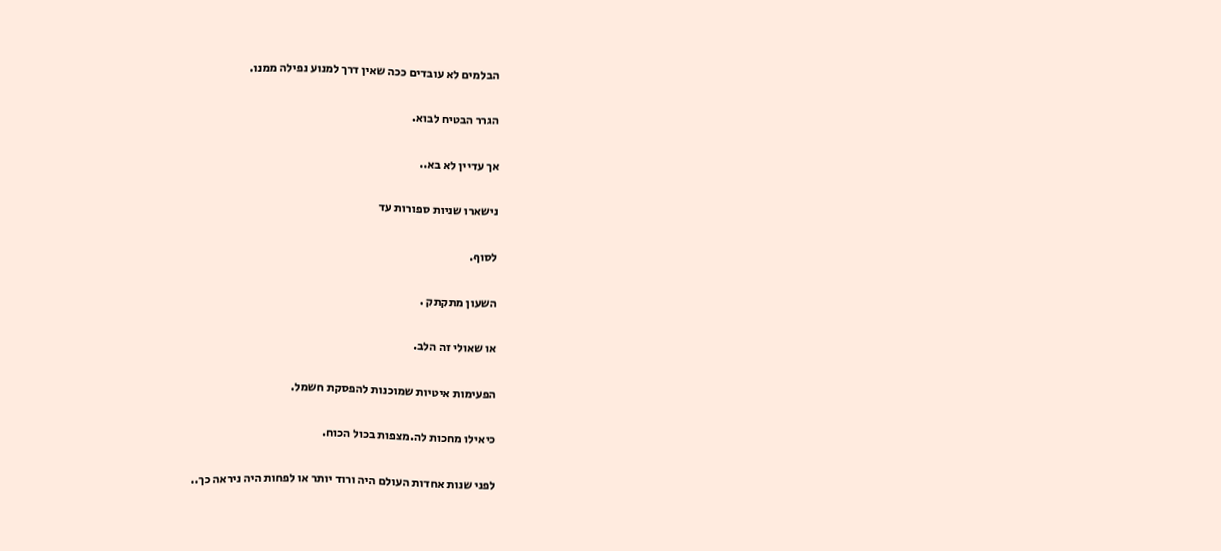הבלמים לא עובדים ככה שאין דרך למנוע נפילה ממנו.

הגרר הבטיח לבוא.

אך עדיין לא בא..

נישארו שניות ספורות עד

לסוף.

השעון מתקתק .

או שאולי זה הלב.

הפעימות איטיות שמוכנות להפסקת חשמל.

כיאילו מחכות לה.מצפות בכול הכוח.

לפני שנות אחדות העולם היה ורוד יותר או לפחות היה ניראה כך..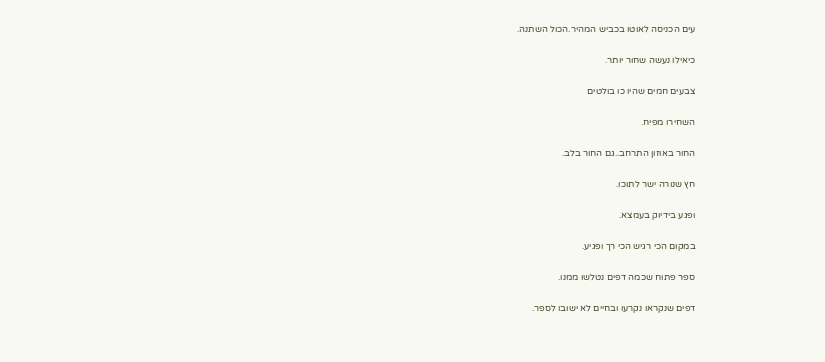עים הכניסה לאוטו בכביש המהיר.הכול השתנה.

כיאילו נעשה שחור יותר.

צבעים חמים שהיו כו בולטים

השחירו מפיח.

החור באוזון התרחב..גם החור בלב.

חץ שנורה ישר לתוכו.

ופגע בידיוק בעמצא.

במקום הכי רגיש הכי רך ופגיע.

ספר פתוח שכמה דפים נטלשו ממנו.

דפים שנקראו נקרעו ובחיים לא ישובו לספר.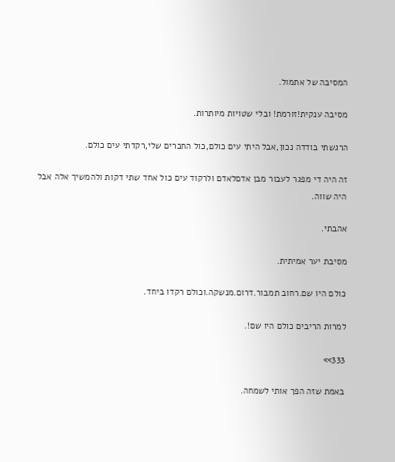המסיבה של אתמול.

מסיבה ענקית!זורמת! ובלי שטויות מיותרות.

הרגשתי בודדה נכון,אבל היתי עים כולם,כול החברים שלי,רקדתי עים כולם.

זה היה די מפגר לעבור מבן אדםלאדם ולרקוד עים כול אחד שתי דקות ולהמשיך אלה אבל היה שווה.

אהבתי.

מסיבת יער אמיתית.

כולם היו שם.רחוב תמבור.דרום.מנשקה.וכולם רקדו ביחד.

למרות הריבים כולם היו שם!.

333>>

באמת שזה הפך אותי לשמחה.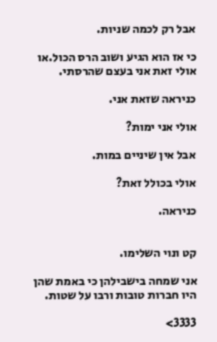אבל רק לכמה שניות.

כי אז הוא הגיע ושוב הרס הכול.או אולי זאת אני בעצם שהרסתי.

כניראה שזאת אני.

אולי אני ימות?

אבל אין שיניים במות.

אולי בכולל זאת?

כניראה.


קט ונוי השלימו.

אני שמחה בישבילהן כי באמת שהן היו חברות טובות ורבו על שטות.

3333>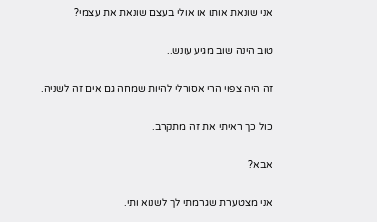אני שונאת אותו או אולי בעצם שונאת את עצמי?

טוב הינה שוב מגיע עונש..

זה היה צפוי הרי אסורלי להיות שמחה גם אים זה לשניה.

כול כך ראיתי את זה מתקרב.

אבא?

אני מצטערת שגרמתי לך לשנוא ותי.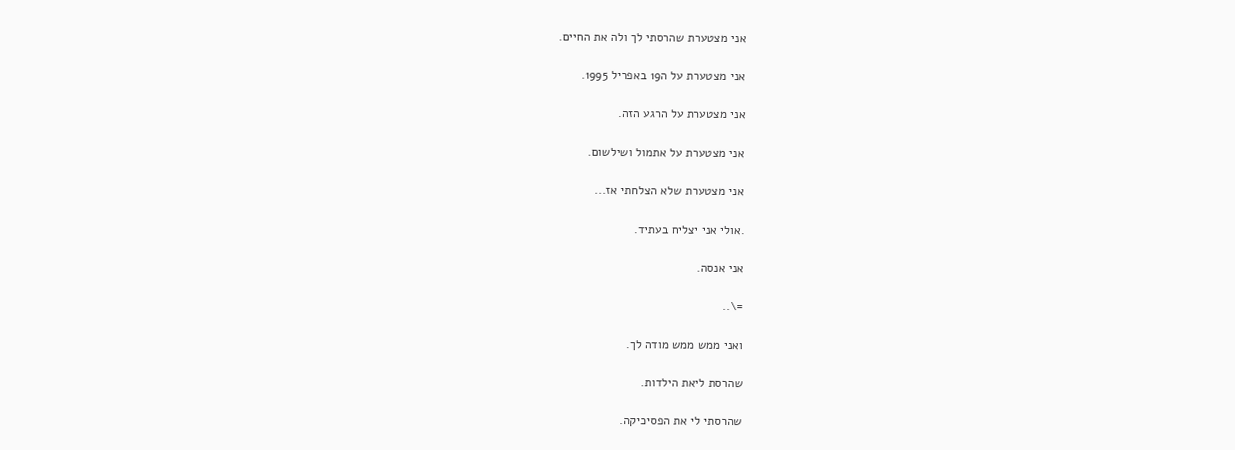אני מצטערת שהרסתי לך ולה את החיים.

אני מצטערת על ה19 באפריל 1995.

אני מצטערת על הרגע הזה.

אני מצטערת על אתמול ושילשום.

אני מצטערת שלא הצלחתי אז...

.אולי אני יצליח בעתיד.

אני אנסה.

=\..

ואני ממש ממש מודה לך.

שהרסת ליאת הילדות.

שהרסתי לי את הפסיכיקה.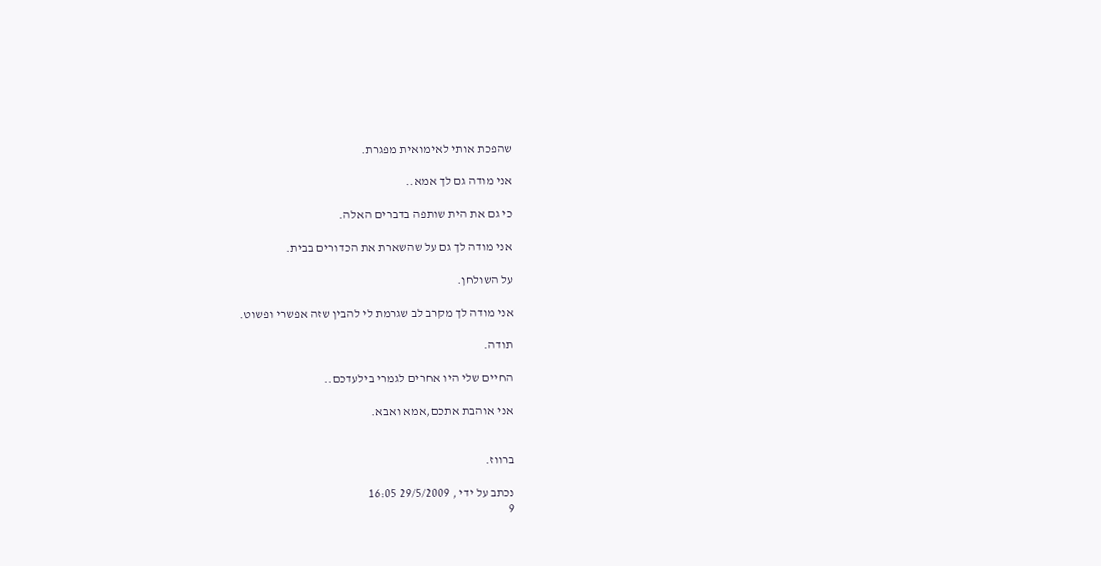שהפכת אותי לאימואית מפגרת.

אני מודה גם לך אמא..

כי גם את הית שותפה בדברים האלה.

אני מודה לך גם על שהשארת את הכדורים בבית.

על השולחן.

אני מודה לך מקרב לב שגרמת לי להבין שזה אפשרי ופשוט.

תודה.

החיים שלי היו אחרים לגמרי בילעדכם..

אני אוהבת אתכם,אמא ואבא.


ברווז.

נכתב על ידי , 29/5/2009 16:05
9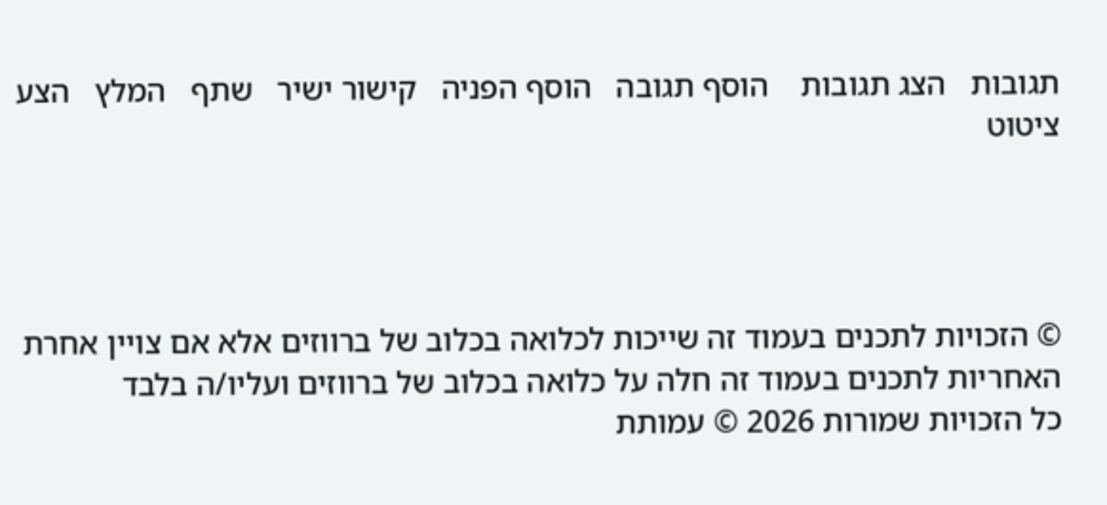תגובות   הצג תגובות    הוסף תגובה   הוסף הפניה   קישור ישיר   שתף   המלץ   הצע ציטוט




© הזכויות לתכנים בעמוד זה שייכות לכלואה בכלוב של ברווזים אלא אם צויין אחרת
האחריות לתכנים בעמוד זה חלה על כלואה בכלוב של ברווזים ועליו/ה בלבד
כל הזכויות שמורות 2026 © עמותת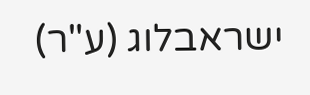ישראבלוג (ע"ר)